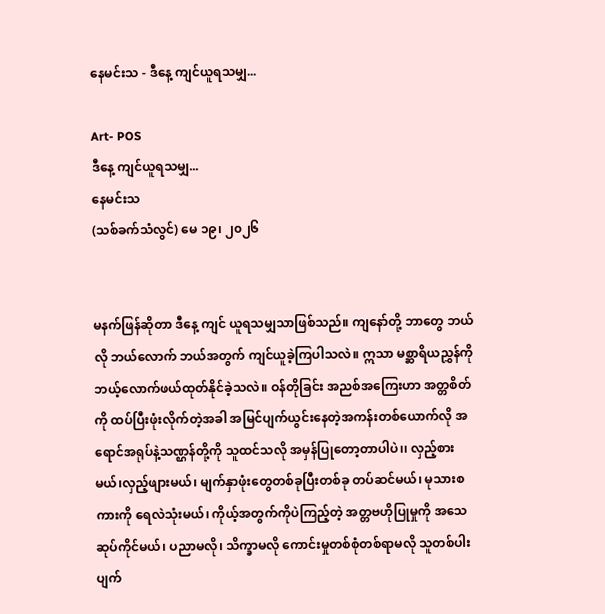နေမင်းသ - ဒီနေ့ ကျင်ယူရသမျှ...

Art- POS
ဒီနေ့ ကျင်ယူရသမျှ...
နေမင်းသ
(သစ်ခက်သံလွင်) မေ ၁၉၊ ၂၀၂၆


မနက်ဖြန်ဆိုတာ ဒီနေ့ ကျင် ယူရသမျှသာဖြစ်သည်။ ကျနော်တို့ ဘာတွေ ဘယ်လို ဘယ်လောက် ဘယ်အတွက် ကျင်ယူခဲ့ကြပါသလဲ။ ဣသာ မစ္ဆာရိယညွှန်ကို ဘယ့်လောက်ဖယ်ထုတ်နိုင်ခဲ့သလဲ။ ဝန်တိုခြင်း အညစ်အကြေးဟာ အတ္တစိတ်ကို ထပ်ပြီးဖုံးလိုက်တဲ့အခါ အမြင်ပျက်ယွင်းနေတဲ့အကန်းတစ်ယောက်လို အရောင်အရုပ်နဲ့သဏ္ဌန်တို့ကို သူထင်သလို အမှန်ပြုတော့တာပါပဲ၊၊ လှည့်စားမယ်၊လှည့်ဖျားမယ်၊ မျက်နှာဖုံးတွေတစ်ခုပြီးတစ်ခု တပ်ဆင်မယ်၊ မုသားစကားကို ရေလဲသုံးမယ်၊ ကိုယ့်အတွက်ကိုပဲကြည့်တဲ့ အတ္တဗဟိုပြုမှုကို အသေဆုပ်ကိုင်မယ်၊ ပညာမလို၊ သိက္ခာမလို ကောင်းမှုတစ်စုံတစ်ရာမလို သူတစ်ပါးပျက်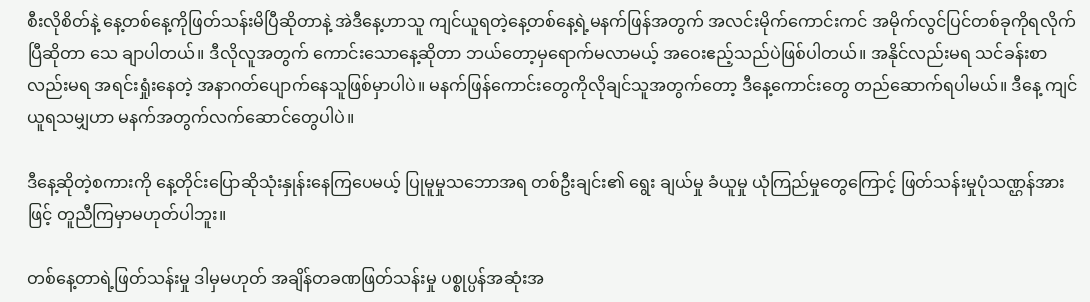စီးလိုစိတ်နဲ့ နေ့တစ်နေ့ကိုဖြတ်သန်းမိပြီဆိုတာနဲ့ အဲဒီနေ့ဟာသူ ကျင်ယူရတဲ့နေ့တစ်နေ့ရဲ့မနက်ဖြန်အတွက် အလင်းမိုက်ကောင်းကင် အမိုက်လွင်ပြင်တစ်ခုကိုရလိုက်ပြီဆိုတာ သေ ချာပါတယ်။ ဒီလိုလူအတွက် ကောင်းသောနေ့ဆိုတာ ဘယ်တော့မှရောက်မလာမယ့် အဝေးဧည့်သည်ပဲဖြစ်ပါတယ်။ အနိုင်လည်းမရ သင်ခန်းစာလည်းမရ အရင်းရှုံးနေတဲ့ အနာဂတ်ပျောက်နေသူဖြစ်မှာပါပဲ။ မနက်ဖြန်ကောင်းတွေကိုလိုချင်သူအတွက်တော့ ဒီနေ့ကောင်းတွေ တည်ဆောက်ရပါမယ်။ ဒီနေ့ ကျင်ယူရသမျှဟာ မနက်အတွက်လက်ဆောင်တွေပါပဲ။

ဒီနေ့ဆိုတဲ့စကားကို နေ့တိုင်းပြောဆိုသုံးနှုန်းနေကြပေမယ့် ပြုမူမှုသဘောအရ တစ်ဦးချင်း၏ ရွေး ချယ်မှု ခံယူမှု ယုံကြည်မှု‌တွေကြောင့် ဖြတ်သန်းမှုပုံသဏ္ဌန်အားဖြင့် တူညီကြမှာမဟုတ်ပါဘူး။

တစ်နေ့တာရဲ့ဖြတ်သန်းမှု ဒါမှမဟုတ် အချိန်တခဏဖြတ်သန်းမှု ပစ္စုပ္ပန်အဆုံးအ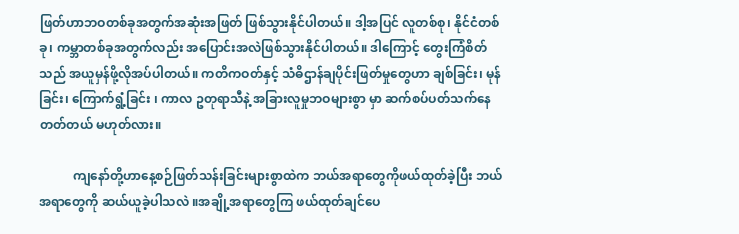ဖြတ်ဟာဘဝတစ်ခုအတွက်အဆုံးအဖြတ် ဖြစ်သွားနိုင်ပါတယ်။ ဒါ့အပြင် လူတစ်စု၊ နိုင်ငံတစ်ခု၊ ကမ္ဘာတစ်ခုအတွက်လည်း အပြောင်းအလဲဖြစ်သွားနိုင်ပါတယ်။ ဒါကြောင့်‌ တွေးကြံစိတ်သည် အယူမှန်ဖို့လိုအပ်ပါတယ်။ ကတိကဝတ်နှင့် သံဓိဌာန်ချပိုင်းဖြတ်မှုတွေဟာ ချစ်ခြင်း၊ မုန်ခြင်း၊ ကြောက်ရွံ့ခြင်း ၊ ကာလ ဥတုရာသီနဲ့ အခြားလူမှုဘဝများစွာ မှာ ဆက်စပ်ပတ်သက်‌နေတတ်တယ် မဟုတ်လား။

           ကျနော်တို့ဟာနေ့စဉ်ဖြတ်သန်းခြင်းများစွာထဲက ဘယ်အရာတွေကိုဖယ်ထုတ်ခဲ့ပြီး ဘယ်အရာတွေကို ဆယ်ယူခဲ့ပါသလဲ ။အချို့အရာ‌တွေကြ ဖယ်ထုတ်ချင်ပေ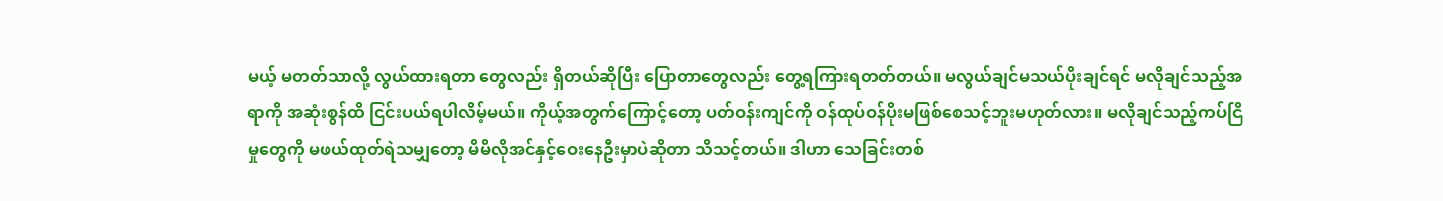မယ့် မတတ်သာလို့ လွယ်ထားရတာ‌ တွေလည်း ရှိတယ်ဆိုပြီး ပြောတာတွေလည်း တွေ့ရကြားရတတ်တယ်။ မလွယ်ချင်မသယ်ပိုးချင်ရင် မလိုချင်သည့်အရာကို အဆုံးစွန်ထိ ငြင်းပယ်ရပါလိမ့်မယ်။ ကိုယ့်အတွက်ကြောင့်တော့ ပတ်ဝန်းကျင်ကို ဝန်ထုပ်ဝန်ပိုးမဖြစ်စေသင့်ဘူးမဟုတ်လား။ မလိုချင်သည့်ကပ်ငြိမှုတွေကို မဖယ်ထုတ်ရဲသမျှတော့ မိမိလိုအင်နှင့်ဝေးနေဦးမှာပဲဆိုတာ သိသင့်တယ်။ ဒါဟာ သေခြင်းတစ်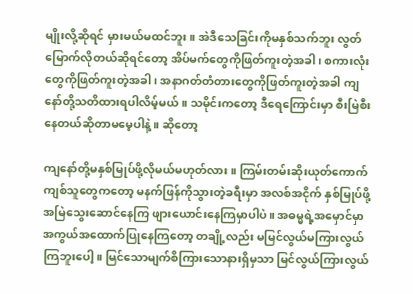မျိုးလို့ဆိုရင် မှားမယ်မထင်ဘူး။ အဲဒီသေခြင်းကိုမနှစ်သက်ဘူး လွတ်မြောက်လိုတယ်ဆိုရင်‌တော့ အိပ်မက်တွေကိုဖြတ်ကူးတဲ့အခါ၊ စကားလုံးတွေကိုဖြတ်ကူးတဲ့အခါ၊ အနာဂတ်တံတားတွေကိုဖြတ်ကူးတဲ့အခါ ကျနော်တို့သတိထားရပါလိမ့်မယ်။ သမိုင်းကတော့ ဒီရေကြောင်းမှာ စီးမြဲစီးနေတယ်ဆိုတာမမေ့ပါနဲ့။ ဆိုတော့

ကျနော်တို့မနှစ်မြုပ်ဖို့လိုမယ်မဟုတ်လား။ ကြမ်းတမ်းဆိုးယုတ်ကောက်ကျစ်သူတွေကတော့ မနက်ဖြန်ကိုသွားတဲ့ခရီးမှာ အလစ်အငိုက် နှစ်မြုပ်ဖို့ အမြဲသွေးဆောင်နေကြ ဖျားယောင်းနေကြမှာပါပဲ။ အဓမ္မရဲ့အမှောင်မှာအကွယ်အထောက်ပြုနေကြတော့ တချို့လည်း မမြင်လွယ်မကြားလွယ်ကြဘူးပေါ့။ မြင်သောမျက်စိကြားသောနားရှိမှသာ မြင်လွယ်ကြားလွယ်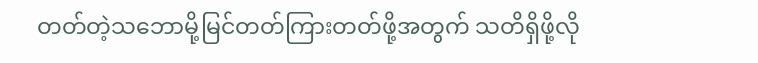တတ်တဲ့သဘောမို့မြင်တတ်ကြားတတ်ဖို့အတွက် သတိရှိဖို့လို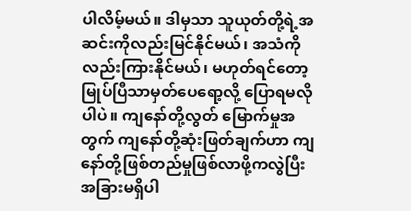ပါလိမ့်မယ်။ ဒါမှသာ သူယုတ်တို့ရဲ့အဆင်းကိုလည်းမြင်နိုင်မယ်၊ အသံကိုလည်းကြားနိုင်မယ်၊ မဟုတ်ရင်တော့ မြုပ်ပြီသာမှတ်ပေရော့လို့ ပြောရမလိုပါပဲ။ ကျနော်တို့လွတ် မြောက်မှုအတွက် ကျနော်တို့ဆုံးဖြတ်ချက်ဟာ ကျနော်တို့ဖြစ်တည်မှုဖြစ်လာဖို့ကလွဲပြီး အခြားမရှိပါ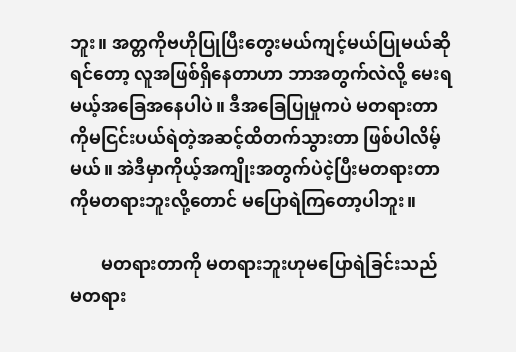ဘူး။ အတ္တကိုဗဟိုပြုပြီးတွေးမယ်ကျင့်မယ်ပြုမယ်ဆိုရင်တော့ လူအဖြစ်ရှိနေတာဟာ ဘာအတွက်လဲလို့ မေးရမယ့်အခြေအနေပါပဲ။ ဒီအခြေပြုမှုကပဲ မတရားတာကိုမငြင်းပယ်ရဲတဲ့အဆင့်ထိတက်သွားတာ ဖြစ်ပါလိမ့်မယ်။ အဲဒီမှာကိုယ့်အကျိုးအတွက်ပဲငဲ့ပြီးမတရားတာကိုမတရားဘူးလို့တောင် မပြောရဲကြတော့ပါဘူး။

       မတရားတာကို မတရားဘူးဟုမပြောရဲခြင်းသည် မတရား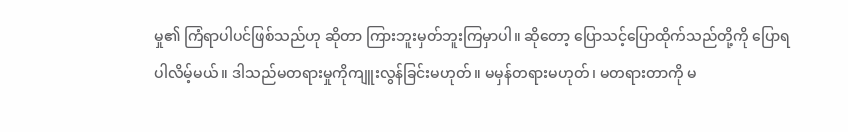မှု၏ ကြံရာပါပင်ဖြစ်သည်ဟု ဆိုတာ ကြားဘူးမှတ်ဘူးကြမှာပါ။ ဆိုတော့ ပြောသင့်ပြောထိုက်သည်တို့ကို ပြောရပါလိမ့်မယ်။ ဒါသည်မတရားမှုကိုကျူးလွန်ခြင်းမဟုတ်။ မမှန်တရားမဟုတ်၊ မတရားတာကို မ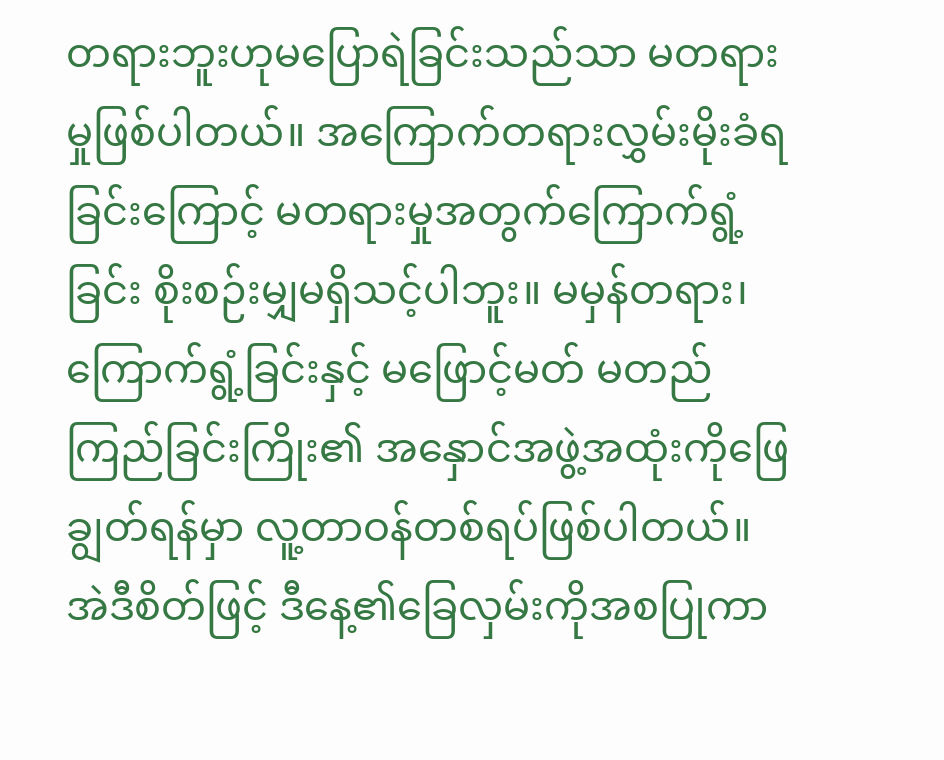တရားဘူးဟုမပြောရဲခြင်းသည်သာ မတရားမှုဖြစ်ပါတယ်။ အကြောက်တရားလွှမ်းမိုးခံရခြင်းကြောင့် မတရားမှုအတွက်ကြောက်ရွံ့ခြင်း စိုးစဉ်းမျှမရှိသင့်ပါဘူး။ မမှန်တရား၊ကြောက်ရွံ့ခြင်းနှင့် မဖြောင့်မတ် မတည်ကြည်ခြင်းကြိုး၏ အနှောင်အဖွဲ့အထုံးကိုဖြေချွတ်ရန်မှာ လူ့တာဝန်တစ်ရပ်ဖြစ်ပါတယ်။ အဲဒီစိတ်ဖြင့် ဒီနေ့၏ခြေလှမ်းကိုအစပြုကာ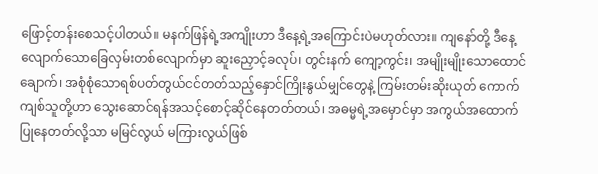ဖြောင့်တန်းစေသင့်ပါတယ်။ မနက်ဖြန်ရဲ့အကျိုးဟာ ဒီနေ့ရဲ့အကြောင်းပဲမဟုတ်လား။ ကျနော်တို့ ဒီနေ့ လျောက်သောခြေလှမ်းတစ်လျောက်မှာ ဆူးညှောင့်ခလုပ်၊ တွင်းနက် ကျော့ကွင်း၊ အမျိုးမျိုးသောထောင်ချောက်၊ အစုံစုံသောရစ်ပတ်တွယ်ငင်တတ်သည့်နှောင်ကြိုးနွယ်မျှင်တွေနဲ့ ကြမ်းတမ်းဆိုးယုတ် ကောက်ကျစ်သူတို့ဟာ သွေးဆောင်ရန်အသင့်စောင့်ဆိုင်နေတတ်တယ်၊ အဓမ္မရဲ့အမှောင်မှာ အကွယ်အထောက်ပြုနေတတ်လို့သာ မမြင်လွယ် မကြားလွယ်ဖြစ်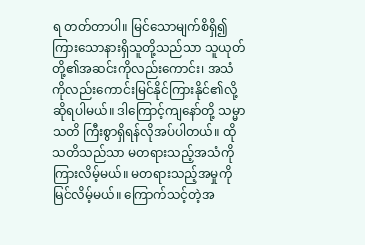ရ တတ်တာပါ။ မြင်သောမျက်စိရှိ၍ ကြားသောနားရှိသူတို့သည်သာ သူယုတ်တို့၏အဆင်းကိုလည်းကောင်း၊ အသံကိုလည်းကောင်းမြင်နိုင်ကြားနိုင်၏လို့ဆိုရပါမယ်။ ဒါကြောင့်ကျနော်တို့ သမ္မာသတိ ကြီးစွာရှိရန်လိုအပ်ပါတယ်။ ထိုသတိသည်သာ မတရားသည့်အသံကိုကြားလိမ့်မယ်။ မတရားသည့်အမှုကိုမြင်လိမ့်မယ်။‌ ကြောက်သင့်တဲ့အ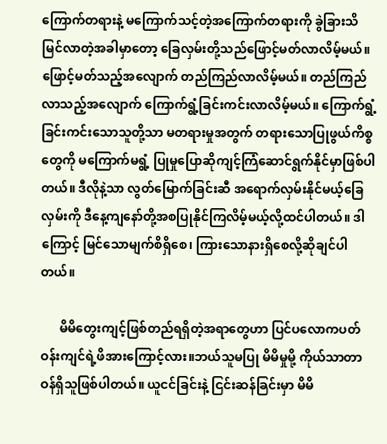ကြောက်တရားနဲ့ မကြောက်သင့်တဲ့အကြောက်တရားကို ခွဲခြားသိမြင်လာတဲ့အခါမှာတော့ ခြေလှမ်းတို့သည်ဖြောင့်မတ်လာလိမ့်မယ်။ ဖြောင့်မတ်သည့်အလျောက် တည်ကြည်လာလိမ့်မယ်။ တည်ကြည်လာသည့်အလျောက် ကြောက်ရွံ့ခြင်းကင်းလာလိမ့်မယ်။ ကြောက်ရွံ့ခြင်းကင်းသောသူတို့သာ မတရားမှုအတွက် တရားသောပြုဖွယ်ကိစ္စတွေကို မကြောက်မရွံ့ ပြုမှုပြောဆိုကျင့်ကြံဆောင်ရွက်နိုင်မှာဖြစ်ပါတယ်။ ဒီလိုနဲ့သာ လွတ်မြောက်ခြင်းဆီ အရောက်လှမ်းနိုင်မယ့်ခြေလှမ်းကို ဒီနေ့ကျနော်တို့အစပြုနိုင်ကြလိမ့်မယ့်လို့ထင်ပါတယ်။ ဒါကြောင့် မြင်သောမျက်စိရှိစေ၊ ကြားသောနားရှိစေလို့ဆိုချင်ပါတယ်။

      မိမိတွေးကျင့်ဖြစ်တည်ရရှိတဲ့အရာ‌တွေဟာ ပြင်ပလောကပတ်ဝန်းကျင်ရဲ့ဖိအားကြောင့်လား။ဘယ်သူမပြု မိမိမှုမို့ ကိုယ်သာတာဝန်ရှိသူဖြစ်ပါတယ်။ ယူငင်ခြင်းနဲ့ ငြင်းဆန်ခြင်းမှာ မိမိ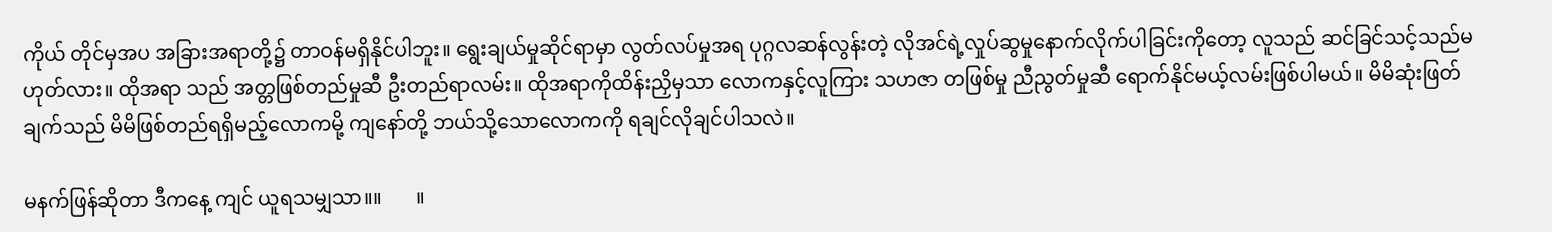ကိုယ် တိုင်မှအပ အခြားအရာတို့၌ တာဝန်မရှိနိုင်ပါဘူး။ ရွေးချယ်မှုဆိုင်ရာမှာ လွတ်လပ်မှုအရ ပုဂ္ဂလဆန်လွန်းတဲ့ လိုအင်ရဲ့လှုပ်ဆွမှုနောက်လိုက်ပါခြင်းကိုတော့ လူသည် ဆင်ခြင်သင့်သည်မဟုတ်လား။ ထိုအရာ သည် အတ္တဖြစ်တည်မှုဆီ ဦးတည်ရာလမ်း။ ထိုအရာကိုထိန်းညှိမှသာ လောကနှင့်လူကြား သဟဇာ တဖြစ်မှု ညီညွတ်မှုဆီ ရောက်နိုင်မယ့်လမ်းဖြစ်ပါမယ်။ မိမိဆုံးဖြတ်ချက်သည် မိမိဖြစ်တည်ရရှိမည့်လောကမို့ ကျနော်တို့ ဘယ်သို့သောလောကကို ရချင်လိုချင်ပါသလဲ။

မနက်ဖြန်ဆိုတာ ဒီကနေ့ ကျင် ယူရသမျှသာ။။       ။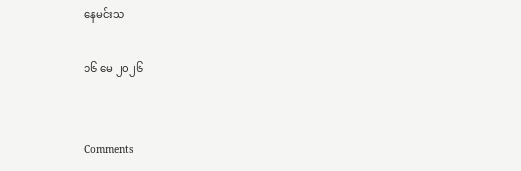နေမင်းသ

၁၆ မေ ၂၀၂၆


Comments